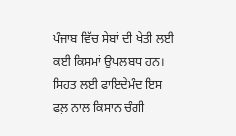ਪੰਜਾਬ ਵਿੱਚ ਸੇਬਾਂ ਦੀ ਖੇਤੀ ਲਈ ਕਈ ਕਿਸਮਾਂ ਉਪਲਬਧ ਹਨ। ਸਿਹਤ ਲਈ ਫਾਇਦੇਮੰਦ ਇਸ ਫਲ਼ ਨਾਲ ਕਿਸਾਨ ਚੰਗੀ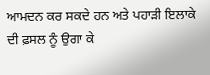ਆਮਦਨ ਕਰ ਸਕਦੇ ਹਨ ਅਤੇ ਪਹਾੜੀ ਇਲਾਕੇ ਦੀ ਫ਼ਸਲ ਨੂੰ ਉਗਾ ਕੇ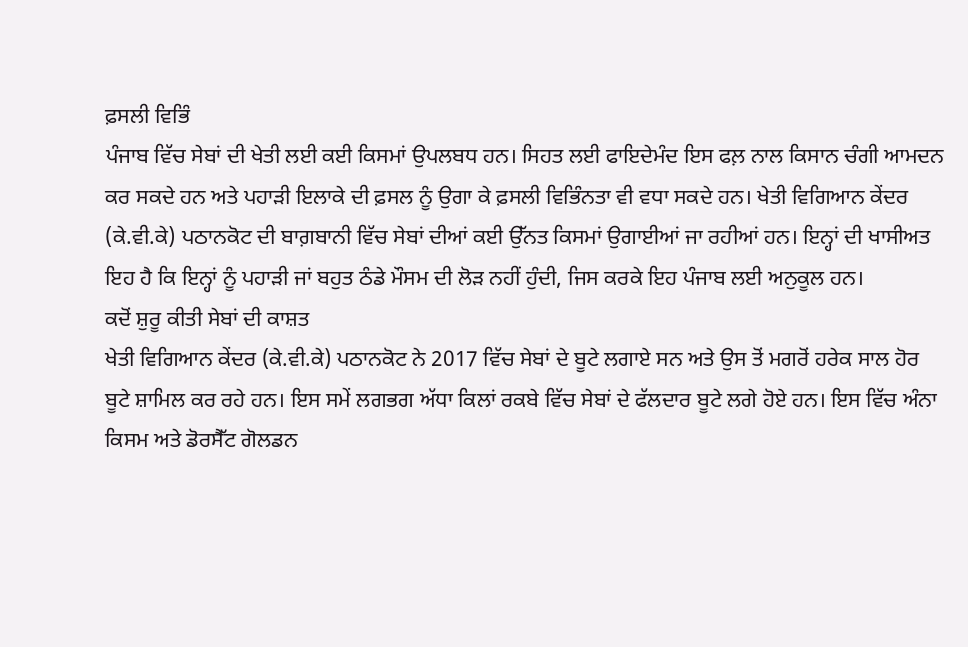ਫ਼ਸਲੀ ਵਿਭਿੰ
ਪੰਜਾਬ ਵਿੱਚ ਸੇਬਾਂ ਦੀ ਖੇਤੀ ਲਈ ਕਈ ਕਿਸਮਾਂ ਉਪਲਬਧ ਹਨ। ਸਿਹਤ ਲਈ ਫਾਇਦੇਮੰਦ ਇਸ ਫਲ਼ ਨਾਲ ਕਿਸਾਨ ਚੰਗੀ ਆਮਦਨ ਕਰ ਸਕਦੇ ਹਨ ਅਤੇ ਪਹਾੜੀ ਇਲਾਕੇ ਦੀ ਫ਼ਸਲ ਨੂੰ ਉਗਾ ਕੇ ਫ਼ਸਲੀ ਵਿਭਿੰਨਤਾ ਵੀ ਵਧਾ ਸਕਦੇ ਹਨ। ਖੇਤੀ ਵਿਗਿਆਨ ਕੇਂਦਰ (ਕੇ.ਵੀ.ਕੇ) ਪਠਾਨਕੋਟ ਦੀ ਬਾਗ਼ਬਾਨੀ ਵਿੱਚ ਸੇਬਾਂ ਦੀਆਂ ਕਈ ਉੱਨਤ ਕਿਸਮਾਂ ਉਗਾਈਆਂ ਜਾ ਰਹੀਆਂ ਹਨ। ਇਨ੍ਹਾਂ ਦੀ ਖਾਸੀਅਤ ਇਹ ਹੈ ਕਿ ਇਨ੍ਹਾਂ ਨੂੰ ਪਹਾੜੀ ਜਾਂ ਬਹੁਤ ਠੰਡੇ ਮੌਸਮ ਦੀ ਲੋੜ ਨਹੀਂ ਹੁੰਦੀ, ਜਿਸ ਕਰਕੇ ਇਹ ਪੰਜਾਬ ਲਈ ਅਨੁਕੂਲ ਹਨ।
ਕਦੋਂ ਸ਼ੁਰੂ ਕੀਤੀ ਸੇਬਾਂ ਦੀ ਕਾਸ਼ਤ
ਖੇਤੀ ਵਿਗਿਆਨ ਕੇਂਦਰ (ਕੇ.ਵੀ.ਕੇ) ਪਠਾਨਕੋਟ ਨੇ 2017 ਵਿੱਚ ਸੇਬਾਂ ਦੇ ਬੂਟੇ ਲਗਾਏ ਸਨ ਅਤੇ ਉਸ ਤੋਂ ਮਗਰੋਂ ਹਰੇਕ ਸਾਲ ਹੋਰ ਬੂਟੇ ਸ਼ਾਮਿਲ ਕਰ ਰਹੇ ਹਨ। ਇਸ ਸਮੇਂ ਲਗਭਗ ਅੱਧਾ ਕਿਲਾਂ ਰਕਬੇ ਵਿੱਚ ਸੇਬਾਂ ਦੇ ਫੱਲਦਾਰ ਬੂਟੇ ਲਗੇ ਹੋਏ ਹਨ। ਇਸ ਵਿੱਚ ਅੰਨਾ ਕਿਸਮ ਅਤੇ ਡੋਰਸੈੱਟ ਗੋਲਡਨ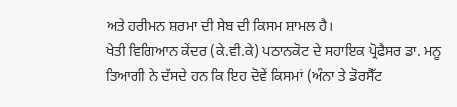ਅਤੇ ਹਰੀਮਨ ਸ਼ਰਮਾ ਦੀ ਸੇਬ ਦੀ ਕਿਸਮ ਸ਼ਾਮਲ ਹੈ।
ਖੇਤੀ ਵਿਗਿਆਨ ਕੇਂਦਰ (ਕੇ.ਵੀ.ਕੇ) ਪਠਾਨਕੋਟ ਦੇ ਸਹਾਇਕ ਪ੍ਰੋਫੈਸਰ ਡਾ. ਮਨੂ ਤਿਆਗੀ ਨੇ ਦੱਸਦੇ ਹਨ ਕਿ ਇਹ ਦੋਵੇਂ ਕਿਸਮਾਂ (ਅੰਨਾ ਤੇ ਡੋਰਸੈੱਟ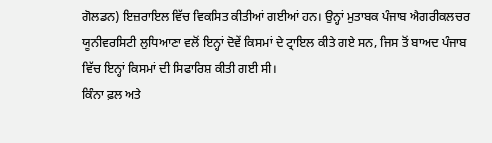ਗੋਲਡਨ) ਇਜ਼ਰਾਇਲ ਵਿੱਚ ਵਿਕਸਿਤ ਕੀਤੀਆਂ ਗਈਆਂ ਹਨ। ਉਨ੍ਹਾਂ ਮੁਤਾਬਕ ਪੰਜਾਬ ਐਗਰੀਕਲਚਰ ਯੂਨੀਵਰਸਿਟੀ ਲੁਧਿਆਣਾ ਵਲੋਂ ਇਨ੍ਹਾਂ ਦੋਵੇਂ ਕਿਸਮਾਂ ਦੇ ਟ੍ਰਾਇਲ ਕੀਤੇ ਗਏ ਸਨ, ਜਿਸ ਤੋਂ ਬਾਅਦ ਪੰਜਾਬ ਵਿੱਚ ਇਨ੍ਹਾਂ ਕਿਸਮਾਂ ਦੀ ਸਿਫਾਰਿਸ਼ ਕੀਤੀ ਗਈ ਸੀ।
ਕਿੰਨਾ ਫ਼ਲ ਅਤੇ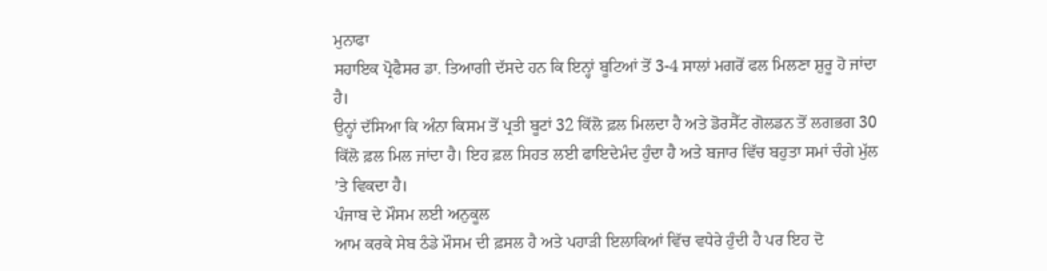ਮੁਨਾਫਾ
ਸਹਾਇਕ ਪ੍ਰੋਫੈਸਰ ਡਾ. ਤਿਆਗੀ ਦੱਸਦੇ ਹਨ ਕਿ ਇਨ੍ਹਾਂ ਬੂਟਿਆਂ ਤੋਂ 3-4 ਸਾਲਾਂ ਮਗਰੋਂ ਫਲ ਮਿਲਣਾ ਸ਼ੁਰੂ ਹੋ ਜਾਂਦਾ ਹੈ।
ਉਨ੍ਹਾਂ ਦੱਸਿਆ ਕਿ ਅੰਨਾ ਕਿਸਮ ਤੋਂ ਪ੍ਰਤੀ ਬੂਟਾਂ 32 ਕਿੱਲੋ ਫ਼ਲ ਮਿਲਦਾ ਹੈ ਅਤੇ ਡੋਰਸੈੱਟ ਗੋਲਡਨ ਤੋਂ ਲਗਭਗ 30 ਕਿੱਲੋ ਫ਼ਲ ਮਿਲ ਜਾਂਦਾ ਹੈ। ਇਹ ਫ਼ਲ ਸਿਹਤ ਲਈ ਫਾਇਦੇਮੰਦ ਹੁੰਦਾ ਹੈ ਅਤੇ ਬਜਾਰ ਵਿੱਚ ਬਹੁਤਾ ਸਮਾਂ ਚੰਗੇ ਮੁੱਲ ’ਤੇ ਵਿਕਦਾ ਹੈ।
ਪੰਜਾਬ ਦੇ ਮੌਸਮ ਲਈ ਅਨੁਕੂਲ
ਆਮ ਕਰਕੇ ਸੇਬ ਠੰਡੇ ਮੌਸਮ ਦੀ ਫ਼ਸਲ ਹੈ ਅਤੇ ਪਹਾੜੀ ਇਲਾਕਿਆਂ ਵਿੱਚ ਵਧੇਰੇ ਹੁੰਦੀ ਹੈ ਪਰ ਇਹ ਦੋ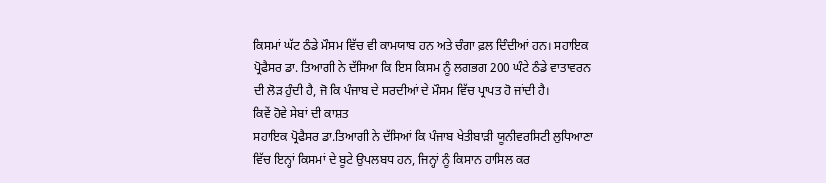ਕਿਸਮਾਂ ਘੱਟ ਠੰਡੇ ਮੌਸਮ ਵਿੱਚ ਵੀ ਕਾਮਯਾਬ ਹਨ ਅਤੇ ਚੰਗਾ ਫ਼ਲ ਦਿੰਦੀਆਂ ਹਨ। ਸਹਾਇਕ ਪ੍ਰੋਫੈਸਰ ਡਾ. ਤਿਆਗੀ ਨੇ ਦੱਸਿਆ ਕਿ ਇਸ ਕਿਸਮ ਨੂੰ ਲਗਭਗ 200 ਘੰਟੇ ਠੰਡੇ ਵਾਤਾਵਰਨ ਦੀ ਲੋੜ ਹੁੰਦੀ ਹੈ, ਜੋ ਕਿ ਪੰਜਾਬ ਦੇ ਸਰਦੀਆਂ ਦੇ ਮੌਸਮ ਵਿੱਚ ਪ੍ਰਾਪਤ ਹੋ ਜਾਂਦੀ ਹੈ।
ਕਿਵੇਂ ਹੋਵੇ ਸੇਬਾਂ ਦੀ ਕਾਸ਼ਤ
ਸਹਾਇਕ ਪ੍ਰੋਫੈਸਰ ਡਾ.ਤਿਆਗੀ ਨੇ ਦੱਸਿਆਂ ਕਿ ਪੰਜਾਬ ਖੇਤੀਬਾੜੀ ਯੂਨੀਵਰਸਿਟੀ ਲੁਧਿਆਣਾ ਵਿੱਚ ਇਨ੍ਹਾਂ ਕਿਸਮਾਂ ਦੇ ਬੂਟੇ ਉਪਲਬਧ ਹਨ, ਜਿਨ੍ਹਾਂ ਨੂੰ ਕਿਸਾਨ ਹਾਸਿਲ ਕਰ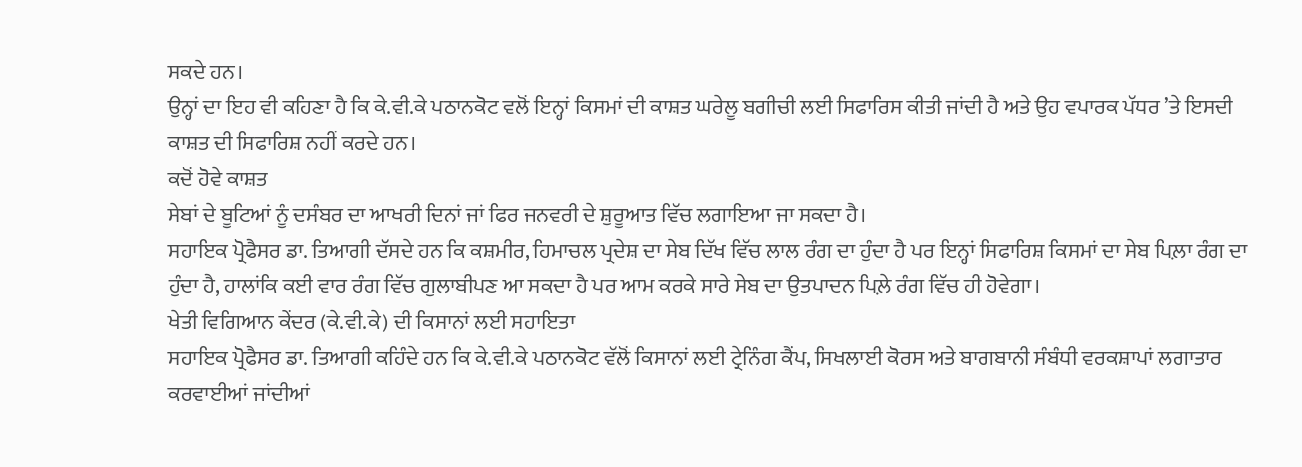ਸਕਦੇ ਹਨ।
ਉਨ੍ਹਾਂ ਦਾ ਇਹ ਵੀ ਕਹਿਣਾ ਹੈ ਕਿ ਕੇ.ਵੀ.ਕੇ ਪਠਾਨਕੋਟ ਵਲੋਂ ਇਨ੍ਹਾਂ ਕਿਸਮਾਂ ਦੀ ਕਾਸ਼ਤ ਘਰੇਲੂ ਬਗੀਚੀ ਲਈ ਸਿਫਾਰਿਸ ਕੀਤੀ ਜਾਂਦੀ ਹੈ ਅਤੇ ਉਹ ਵਪਾਰਕ ਪੱਧਰ ’ਤੇ ਇਸਦੀ ਕਾਸ਼ਤ ਦੀ ਸਿਫਾਰਿਸ਼ ਨਹੀਂ ਕਰਦੇ ਹਨ।
ਕਦੋਂ ਹੋਵੇ ਕਾਸ਼ਤ
ਸੇਬਾਂ ਦੇ ਬੂਟਿਆਂ ਨੂੰ ਦਸੰਬਰ ਦਾ ਆਖਰੀ ਦਿਨਾਂ ਜਾਂ ਫਿਰ ਜਨਵਰੀ ਦੇ ਸ਼ੁਰੂਆਤ ਵਿੱਚ ਲਗਾਇਆ ਜਾ ਸਕਦਾ ਹੈ।
ਸਹਾਇਕ ਪ੍ਰੋਫੈਸਰ ਡਾ. ਤਿਆਗੀ ਦੱਸਦੇ ਹਨ ਕਿ ਕਸ਼ਮੀਰ, ਹਿਮਾਚਲ ਪ੍ਰਦੇਸ਼ ਦਾ ਸੇਬ ਦਿੱਖ ਵਿੱਚ ਲਾਲ ਰੰਗ ਦਾ ਹੁੰਦਾ ਹੈ ਪਰ ਇਨ੍ਹਾਂ ਸਿਫਾਰਿਸ਼ ਕਿਸਮਾਂ ਦਾ ਸੇਬ ਪਿਲ਼ਾ ਰੰਗ ਦਾ ਹੁੰਦਾ ਹੈ, ਹਾਲਾਂਕਿ ਕਈ ਵਾਰ ਰੰਗ ਵਿੱਚ ਗੁਲਾਬੀਪਣ ਆ ਸਕਦਾ ਹੈ ਪਰ ਆਮ ਕਰਕੇ ਸਾਰੇ ਸੇਬ ਦਾ ਉਤਪਾਦਨ ਪਿਲ਼ੇ ਰੰਗ ਵਿੱਚ ਹੀ ਹੋਵੇਗਾ।
ਖੇਤੀ ਵਿਗਿਆਨ ਕੇਂਦਰ (ਕੇ.ਵੀ.ਕੇ) ਦੀ ਕਿਸਾਨਾਂ ਲਈ ਸਹਾਇਤਾ
ਸਹਾਇਕ ਪ੍ਰੋਫੈਸਰ ਡਾ. ਤਿਆਗੀ ਕਹਿੰਦੇ ਹਨ ਕਿ ਕੇ.ਵੀ.ਕੇ ਪਠਾਨਕੋਟ ਵੱਲੋਂ ਕਿਸਾਨਾਂ ਲਈ ਟ੍ਰੇਨਿੰਗ ਕੈਂਪ, ਸਿਖਲਾਈ ਕੋਰਸ ਅਤੇ ਬਾਗਬਾਨੀ ਸੰਬੰਧੀ ਵਰਕਸ਼ਾਪਾਂ ਲਗਾਤਾਰ ਕਰਵਾਈਆਂ ਜਾਂਦੀਆਂ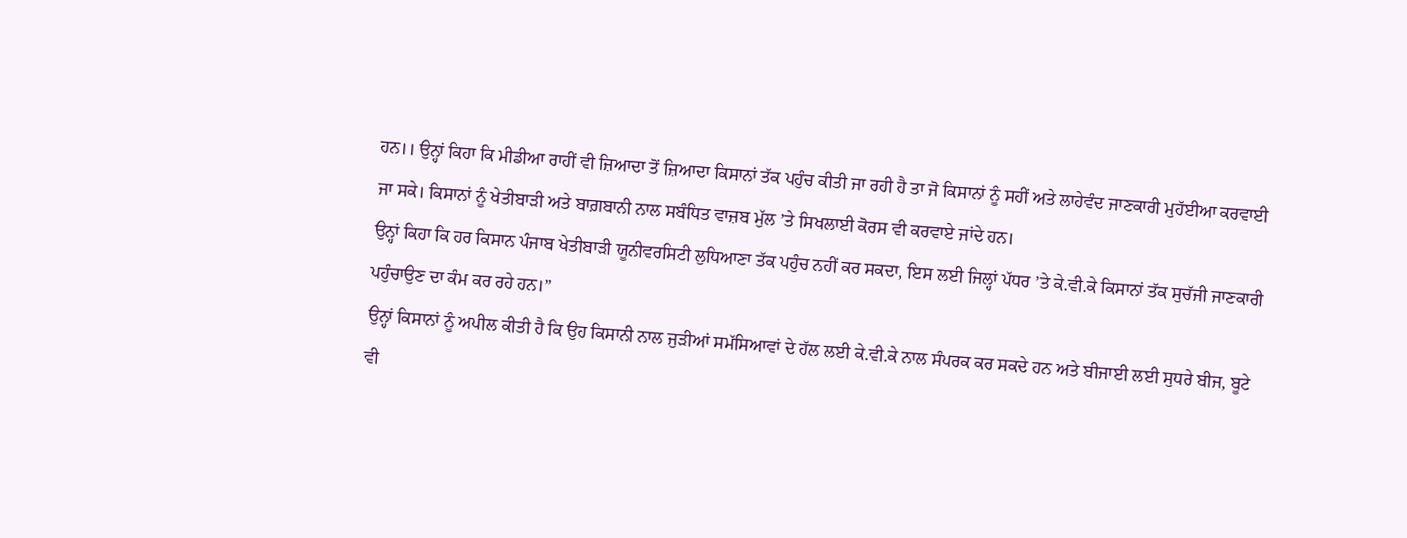ਹਨ।। ਉਨ੍ਹਾਂ ਕਿਹਾ ਕਿ ਮੀਡੀਆ ਰਾਹੀਂ ਵੀ ਜ਼ਿਆਦਾ ਤੋਂ ਜ਼ਿਆਦਾ ਕਿਸਾਨਾਂ ਤੱਕ ਪਹੁੰਚ ਕੀਤੀ ਜਾ ਰਹੀ ਹੈ ਤਾ ਜੋ ਕਿਸਾਨਾਂ ਨੂੰ ਸਹੀਂ ਅਤੇ ਲਾਹੇਵੰਦ ਜਾਣਕਾਰੀ ਮੁਹੱਈਆ ਕਰਵਾਈ ਜਾ ਸਕੇ। ਕਿਸਾਨਾਂ ਨੂੰ ਖੇਤੀਬਾੜੀ ਅਤੇ ਬਾਗ਼ਬਾਨੀ ਨਾਲ ਸਬੰਧਿਤ ਵਾਜ਼ਬ ਮੁੱਲ ’ਤੇ ਸਿਖਲਾਈ ਕੋਰਸ ਵੀ ਕਰਵਾਏ ਜਾਂਦੇ ਹਨ।
ਉਨ੍ਹਾਂ ਕਿਹਾ ਕਿ ਹਰ ਕਿਸਾਨ ਪੰਜਾਬ ਖੇਤੀਬਾੜੀ ਯੂਨੀਵਰਸਿਟੀ ਲੁਧਿਆਣਾ ਤੱਕ ਪਹੁੰਚ ਨਹੀਂ ਕਰ ਸਕਦਾ, ਇਸ ਲਈ ਜਿਲ੍ਹਾਂ ਪੱਧਰ ’ਤੇ ਕੇ.ਵੀ.ਕੇ ਕਿਸਾਨਾਂ ਤੱਕ ਸੁਚੱਜੀ ਜਾਣਕਾਰੀ ਪਹੁੰਚਾਉਣ ਦਾ ਕੰਮ ਕਰ ਰਹੇ ਹਨ।”
ਉਨ੍ਹਾਂ ਕਿਸਾਨਾਂ ਨੂੰ ਅਪੀਲ ਕੀਤੀ ਹੈ ਕਿ ਉਹ ਕਿਸਾਨੀ ਨਾਲ ਜੁੜੀਆਂ ਸਮੱਸਿਆਵਾਂ ਦੇ ਹੱਲ ਲਈ ਕੇ.ਵੀ.ਕੇ ਨਾਲ ਸੰਪਰਕ ਕਰ ਸਕਦੇ ਹਨ ਅਤੇ ਬੀਜਾਈ ਲਈ ਸੁਧਰੇ ਬੀਜ, ਬੂਟੇ ਵੀ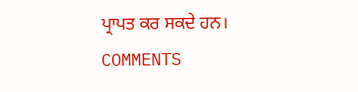ਪ੍ਰਾਪਤ ਕਰ ਸਕਦੇ ਹਨ।
COMMENTS